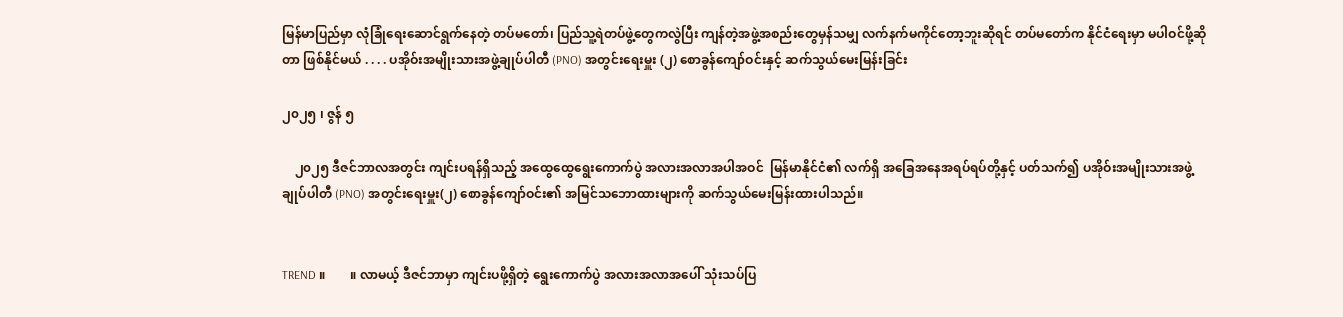မြန်မာပြည်မှာ လုံခြုံရေးဆောင်ရွက်နေတဲ့ တပ်မတော်၊ ပြည်သူ့ရဲတပ်ဖွဲ့တွေကလွဲပြီး ကျန်တဲ့အဖွဲ့အစည်းတွေမှန်သမျှ လက်နက်မကိုင်တော့ဘူးဆိုရင် တပ်မတော်က နိုင်ငံရေးမှာ မပါဝင်ဖို့ဆိုတာ ဖြစ်နိုင်မယ် . . . . ပအိုဝ်းအမျိုးသားအဖွဲ့ချုပ်ပါတီ (PNO) အတွင်းရေးမှူး (၂) စောခွန်ကျော်ဝင်းနှင့် ဆက်သွယ်မေးမြန်းခြင်း

၂၀၂၅ ၊ ဇွန် ၅

    ၂၀၂၅ ဒီဇင်ဘာလအတွင်း ကျင်းပရန်ရှိသည့် အထွေထွေရွေးကောက်ပွဲ အလားအလာအပါအဝင်  မြန်မာနိုင်ငံ၏ လက်ရှိ အခြေအနေအရပ်ရပ်တို့နှင့် ပတ်သက်၍ ပအိုဝ်းအမျိုးသားအဖွဲ့ချုပ်ပါတီ (PNO) အတွင်းရေးမှူး(၂) စောခွန်ကျော်ဝင်း၏ အမြင်သဘောထားများကို ဆက်သွယ်မေးမြန်းထားပါသည်။


TREND ။        ။ လာမယ့် ဒီဇင်ဘာမှာ ကျင်းပဖို့ရှိတဲ့ ရွေးကောက်ပွဲ အလားအလာအပေါ် သုံးသပ်ပြ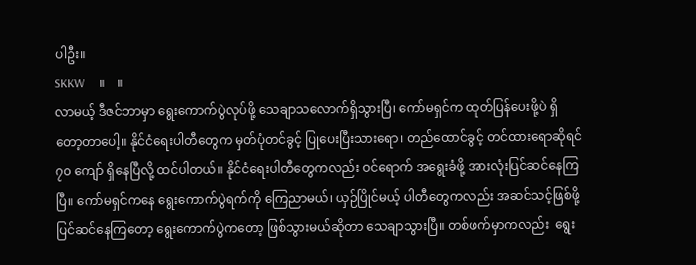ပါဦး။
SKKW     ။    ။
လာမယ့် ဒီဇင်ဘာမှာ ရွေးကောက်ပွဲလုပ်ဖို့ သေချာသလောက်ရှိသွားပြီ၊ ကော်မရှင်က ထုတ်ပြန်ပေးဖို့ပဲ ရှိတော့တာပေါ့။ နိုင်ငံရေးပါတီတွေက မှတ်ပုံတင်ခွင့် ပြုပေးပြီးသားရော၊ တည်ထောင်ခွင့် တင်ထားရောဆိုရင် ၇၀ ကျော် ရှိနေပြီလို့ ထင်ပါတယ်။ နိုင်ငံရေးပါတီတွေကလည်း ဝင်ရောက် အရွေးခံဖို့ အားလုံးပြင်ဆင်နေကြပြီ။ ကော်မရှင်ကနေ ရွေးကောက်ပွဲရက်ကို ကြေညာမယ်၊ ယှဉ်ပြိုင်မယ့် ပါတီတွေကလည်း အဆင်သင့်ဖြစ်ဖို့ ပြင်ဆင်‌နေကြတော့ ရွေးကောက်ပွဲကတော့ ဖြစ်သွားမယ်ဆိုတာ သေချာသွားပြီ။ တစ်ဖက်မှာကလည်း  ရွေး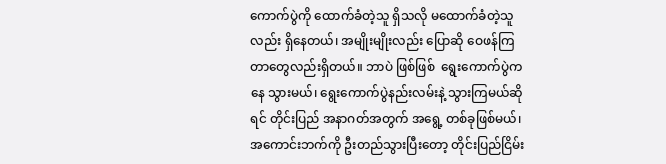ကောက်ပွဲကို ထောက်ခံတဲ့သူ ရှိသလို မထောက်ခံတဲ့သူလည်း ရှိနေတယ်၊ အမျိုးမျိုးလည်း ပြောဆို ဝေဖန်ကြတာ‌တွေလည်းရှိတယ်။ ဘာပဲ ဖြစ်ဖြစ်  ရွေးကောက်ပွဲကနေ သွားမယ်၊ ရွေးကောက်ပွဲနည်းလမ်းနဲ့ သွားကြမယ်ဆိုရင် တိုင်းပြည် အနာဂတ်အတွက် အရွေ့ တစ်ခုဖြစ်မယ်၊ အကောင်းဘက်ကို ဦးတည်သွားပြီးတော့ တိုင်းပြည်ငြိမ်း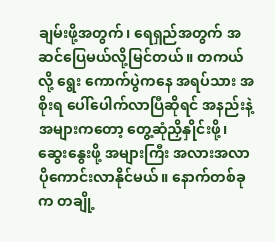ချမ်းဖို့အတွက်၊ ရေရှည်အတွက် အဆင်ပြေမယ်လို့မြင်တယ်။ တကယ်လို့ ရွေး ကောက်ပွဲကနေ အရပ်သား အစိုးရ ပေါ်ပေါက်လာပြီဆိုရင် အနည်းနဲ့အများကတော့ တွေ့ဆုံညှိနှိုင်းဖို့၊ ဆွေးနွေးဖို့ အများကြီး အလားအလာ ပိုကောင်းလာနိုင်မယ်။ နောက်တစ်ခုက တချို့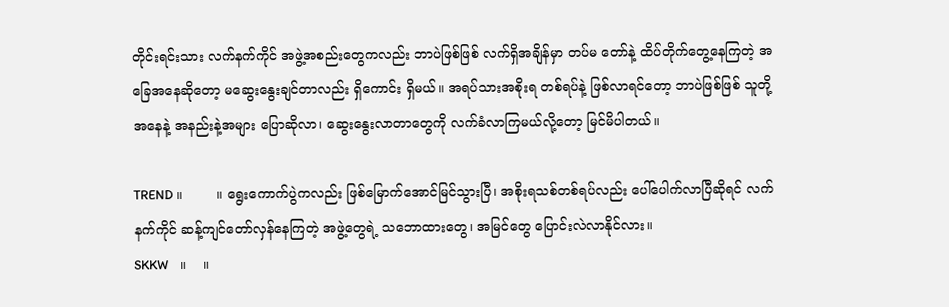တိုင်းရင်းသား လက်နက်ကိုင် အဖွဲ့အစည်းတွေကလည်း ဘာပဲဖြစ်ဖြစ် လက်ရှိအချိန်မှာ တပ်မ တော်နဲ့ ထိပ်တိုက်တွေ့နေကြတဲ့ အခြေအနေဆိုတော့ မဆွေးနွေးချင်တာလည်း ရှိကောင်း ရှိမယ်။ အရပ်သားအစိုးရ တစ်ရပ်နဲ့ ဖြစ်လာရင်တော့ ဘာပဲဖြစ်ဖြစ် သူတို့အနေနဲ့ အနည်းနဲ့အများ ပြောဆိုလာ၊ ဆွေး‌နွေးလာတာ‌တွေကို လက်ခံလာကြမယ်လို့တော့ မြင်မိပါတယ်။

TREND ။        ။ ရွေးကောက်ပွဲကလည်း ဖြစ်မြောက်အောင်မြင်သွားပြီ၊ အစိုးရသစ်တစ်ရပ်လည်း ပေါ်ပေါက်လာပြီဆိုရင် လက်နက်ကိုင် ဆန့်ကျင်တော်လှန်နေကြတဲ့ အဖွဲ့တွေရဲ့ သဘောထားတွေ၊ အမြင်တွေ ပြောင်းလဲလာနိုင်လား။
SKKW    ။    ။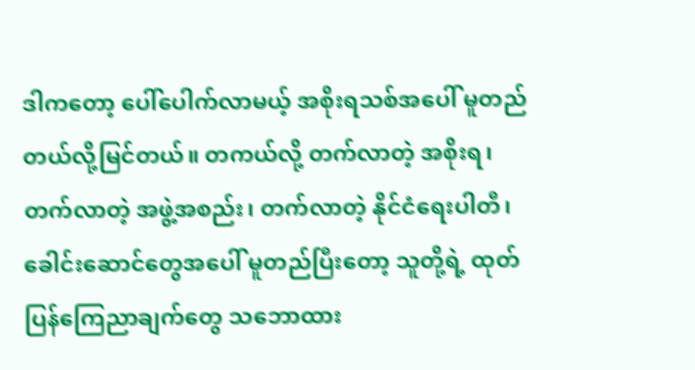ဒါကတော့ ပေါ်ပေါက်လာမယ့် အစိုးရသစ်အပေါ် မူတည်တယ်လို့မြင်တယ်။ တကယ်လို့ တက်လာတဲ့ အစိုးရ၊ တက်လာတဲ့ အဖွဲ့အစည်း၊ တက်လာတဲ့ နိုင်ငံရေးပါတီ၊ ခေါင်းဆောင်‌တွေအပေါ် မူတည်ပြီးတော့ သူတို့ရဲ့ ထုတ်ပြန်ကြေညာချက်‌တွေ သဘောထား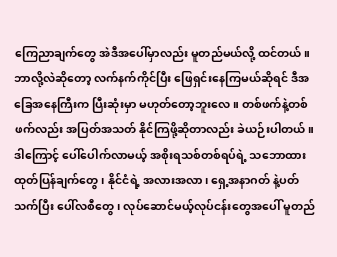ကြေညာချက်‌တွေ အဲဒီအပေါ်မှာလည်း မူတည်မယ်လို့ ထင်တယ်။ ဘာလို့လဲဆိုတော့ လက်နက်ကိုင်ပြီး ဖြေရှင်းနေကြမယ်ဆိုရင် ဒီအခြေအနေကြီးက ပြီးဆုံးမှာ မဟုတ်တော့ဘူးလေ။ တစ်ဖက်နဲ့တစ်ဖက်လည်း အပြတ်အသတ် နိုင်ကြဖို့ဆိုတာလည်း ခဲယဉ်းပါတယ်။ ဒါကြောင့် ပေါ်ပေါက်လာမယ့် အစိုးရသစ်တစ်ရပ်ရဲ့ သဘောထား ထုတ်ပြန်ချက်‌တွေ၊ နိုင်ငံရဲ့ အလားအလာ၊ ရှေ့အနာဂတ် နဲ့ပတ်သက်ပြီး ပေါ်လစီတွေ၊ လုပ်ဆောင်မယ့်လုပ်ငန်းတွေအပေါ် မူတည်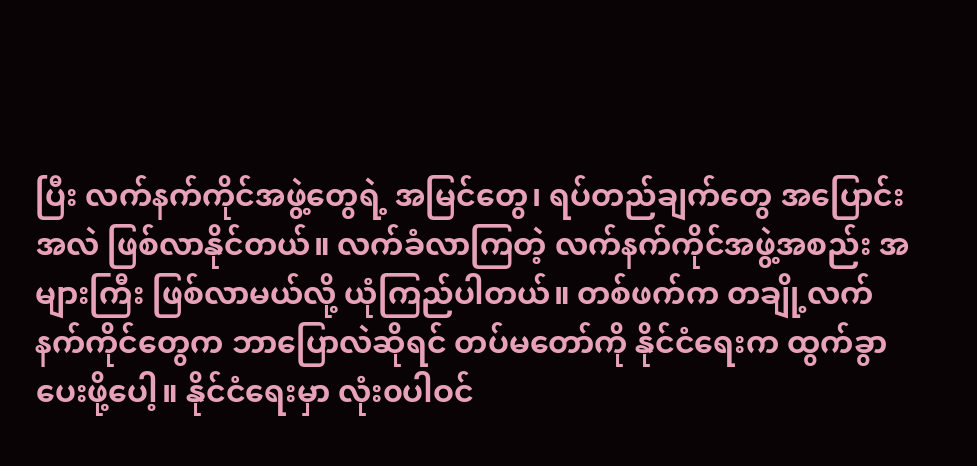ပြီး လက်နက်ကိုင်အဖွဲ့တွေရဲ့ အမြင်တွေ၊ ရပ်တည်ချက်‌တွေ အပြောင်းအလဲ ဖြစ်လာနိုင်တယ်။ လက်ခံလာကြတဲ့ လက်နက်ကိုင်အဖွဲ့အစည်း အများကြီး ဖြစ်လာမယ်လို့ ယုံကြည်ပါတယ်။ တစ်ဖက်က တချို့လက်နက်ကိုင်တွေက ဘာပြောလဲဆိုရင် တပ်မတော်ကို နိုင်ငံရေးက ထွက်ခွာပေးဖို့ပေါ့။ နိုင်ငံရေးမှာ လုံး၀ပါဝင်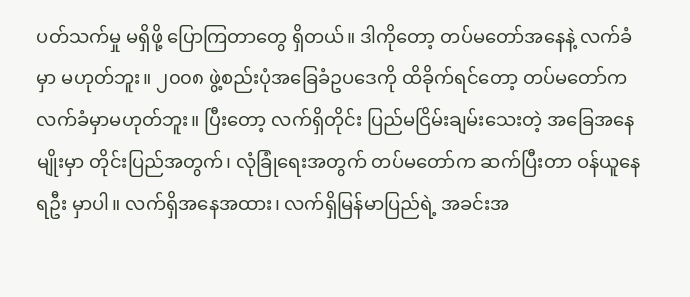ပတ်သက်မှု မရှိဖို့ ပြောကြတာတွေ ရှိတယ်။ ဒါကိုတော့ တပ်မတော်အနေနဲ့ လက်ခံမှာ မဟုတ်ဘူး။ ၂၀၀၈ ဖွဲ့စည်းပုံအခြေခံဥပဒေကို ထိခိုက်ရင်တော့ တပ်မတော်က  လက်ခံမှာမဟုတ်ဘူး။ ပြီးတော့ လက်ရှိတိုင်း ပြည်မငြိမ်းချမ်းသေးတဲ့ အခြေအနေမျိုးမှာ တိုင်းပြည်အတွက်၊ လုံခြုံရေးအတွက် တပ်မတော်က ဆက်ပြီးတာ ဝန်ယူနေရဦး မှာပါ။ လက်ရှိအနေအထား၊ လက်ရှိမြန်မာပြည်ရဲ့ အခင်းအ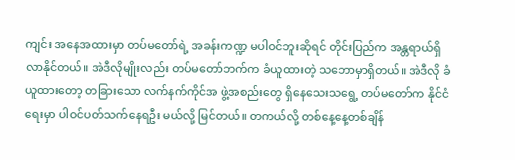ကျင်း အနေအထားမှာ တပ်မတော်ရဲ့ အခန်းကဏ္ဍ မပါဝင်ဘူးဆိုရင် တိုင်းပြည်က အန္တရာယ်ရှိလာနိုင်တယ်။ အဲဒီလိုမျိုးလည်း တပ်မတော်ဘက်က ခံယူထားတဲ့ သဘောမှာရှိတယ်။ အဲဒီလို ခံယူထားတော့ တခြားသော လက်နက်ကိုင်အ ဖွဲ့အစည်း‌တွေ ရှိနေသေးသရွေ့ တပ်မတော်က နိုင်ငံရေးမှာ ပါဝင်ပတ်သက်နေရဦး မယ်လို့ မြင်တယ်။ တကယ်လို့ တစ်နေ့နေ့တစ်ချိန်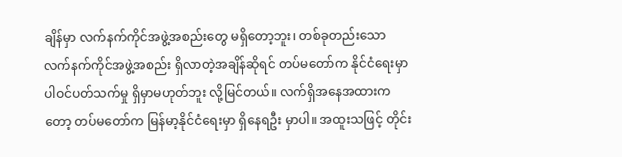ချိန်မှာ လက်နက်ကိုင်အဖွဲ့အစည်း‌တွေ မရှိတော့ဘူး၊ တစ်ခုတည်းသော လက်နက်ကိုင်အဖွဲ့အစည်း ရှိလာတဲ့အချိန်ဆိုရင် တပ်မတော်က နိုင်ငံရေးမှာ ပါဝင်ပတ်သက်မှု ရှိမှာမဟုတ်ဘူး လို့မြင်တယ်။ လက်ရှိအနေအထားကတော့ တပ်မတော်က မြန်မာ့နိုင်ငံရေးမှာ ရှိနေရဦး မှာပါ။ အထူးသဖြင့် တိုင်း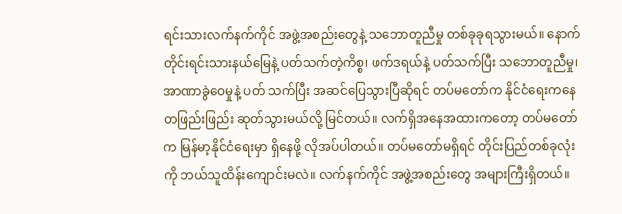ရင်းသားလက်နက်ကိုင် အဖွဲ့အစည်းတွေနဲ့ သဘောတူညီမှု တစ်ခုခုရသွားမယ်။ နောက်တိုင်းရင်းသားနယ်မြေနဲ့ ပတ်သက်တဲ့ကိစ္စ၊ ဖက်ဒရယ်နဲ့ ပတ်သက်ပြီး သဘောတူညီမှု၊ အာဏာခွဲဝေမှုနဲ့ ပတ် သက်ပြီး အဆင်ပြေသွားပြီဆိုရင် တပ်မတော်က နိုင်ငံရေးကနေ တဖြည်းဖြည်း ဆုတ်သွားမယ်လို့ မြင်တယ်။ လက်ရှိအနေအထားကတော့ တပ်မတော်က မြန်မာ့နိုင်ငံရေးမှာ ရှိနေဖို့ လိုအပ်ပါတယ်။ တပ်မတော်မရှိရင် တိုင်းပြည်တစ်ခုလုံးကို ဘယ်သူထိန်းကျောင်းမလဲ။ လက်နက်ကိုင် အဖွဲ့အစည်းတွေ အများကြီးရှိတယ်။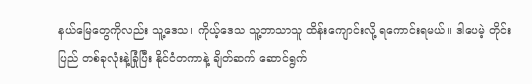နယ်‌မြေတွေကိုလည်း သူ့ဒေသ၊ ကိုယ့်‌ဒေသ သူ့ဘာသာသူ ထိန်းကျောင်းလို့ ရကောင်းရမယ်။ ဒါပေမဲ့ တိုင်းပြည် တစ်ခုလုံးနဲ့ခြုံပြီး နိုင်ငံတကာနဲ့ ချိတ်ဆက် ဆောင်ရွက်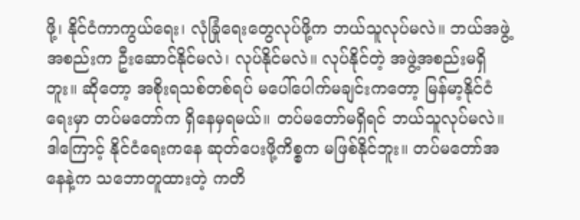ဖို့၊ နိုင်ငံကာကွယ်ရေး၊ လုံခြုံရေးတွေလုပ်ဖို့က ဘယ်သူလုပ်မလဲ။ ဘယ်အဖွဲ့အစည်းက ဦးဆောင်နိုင်မလဲ၊ လုပ်နိုင်မလဲ။ လုပ်နိုင်တဲ့ အဖွဲ့အစည်းမရှိဘူး။ ဆိုတော့ အစိုးရသစ်တစ်ရပ် မပေါ်ပေါက်မချင်းကတော့ မြန်မာ့နိုင်ငံရေးမှာ တပ်မတော်က ရှိနေမှရမယ်။ တပ်မတော်မရှိရင် ဘယ်သူလုပ်မလဲ။ ဒါကြောင့် နိုင်ငံရေးကနေ ဆုတ်ပေးဖို့ကိစ္စက မဖြစ်နိုင်ဘူး။ တပ်မတော်အနေနဲ့က သဘောတူထားတဲ့ ကတိ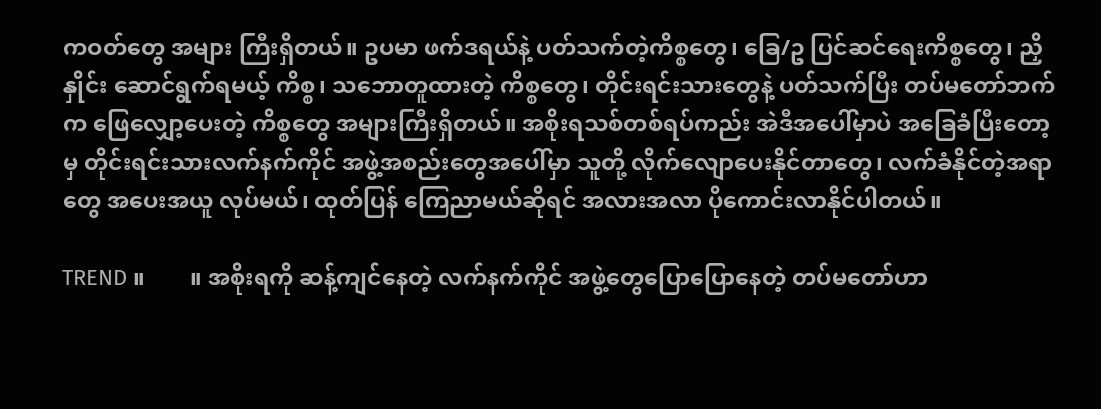ကဝတ်‌တွေ အများ ကြီးရှိတယ်။ ဥပမာ ဖက်ဒရယ်နဲ့ ပတ်သက်တဲ့ကိစ္စတွေ၊ ခြေ/ဥ ပြင်ဆင်ရေးကိစ္စတွေ၊ ညှိနှိုင်း ဆောင်ရွက်ရမယ့် ကိစ္စ၊ သဘောတူထားတဲ့ ကိစ္စတွေ၊ တိုင်းရင်းသားတွေနဲ့ ပတ်သက်ပြီး တပ်မတော်ဘက်က ဖြေလျှော့ပေးတဲ့ ကိစ္စတွေ အများကြီးရှိတယ်။ အစိုးရသစ်တစ်ရပ်ကည်း အဲဒီအပေါ်မှာပဲ အခြေခံပြီးတော့မှ တိုင်းရင်းသားလက်နက်ကိုင် အဖွဲ့အစည်းတွေအပေါ်မှာ သူတို့ လိုက်လျောပေးနိုင်တာ‌တွေ၊ လက်ခံနိုင်တဲ့အရာ တွေ အပေးအယူ လုပ်မယ်၊ ထုတ်ပြန် ကြေညာမယ်ဆိုရင် အလားအလာ ပိုကောင်းလာနိုင်ပါတယ်။

TREND ။        ။ အစိုးရကို ဆန့်ကျင်နေတဲ့ လက်နက်ကိုင် အဖွဲ့တွေပြောပြောနေတဲ့ တပ်မတော်ဟာ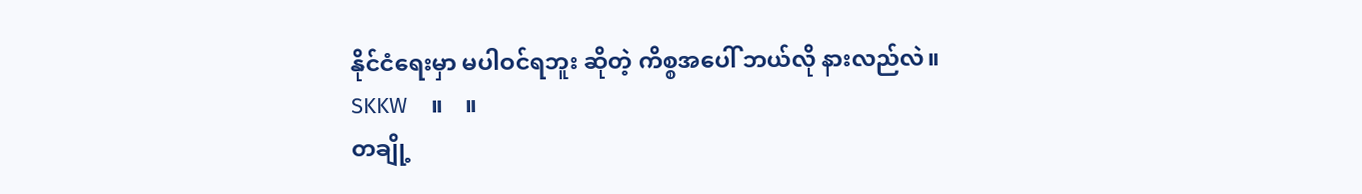နိုင်ငံရေးမှာ မပါဝင်ရဘူး ဆိုတဲ့ ကိစ္စအပေါ် ဘယ်လို နားလည်လဲ။
SKKW    ။    ။
တချို့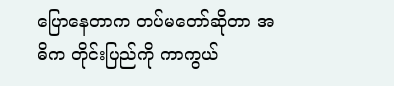ပြောနေတာက တပ်မတော်ဆိုတာ အဓိက တိုင်းပြည်ကို ကာကွယ်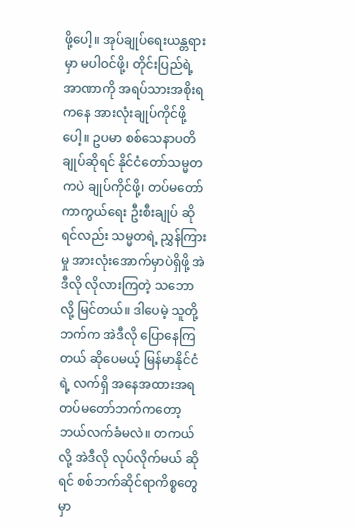ဖို့ပေါ့။ အုပ်ချုပ်ရေးယန္တရားမှာ မပါဝင်ဖို့၊ တိုင်းပြည်ရဲ့အာဏာကို အရပ်သားအစိုးရကနေ အားလုံးချုပ်ကိုင်ဖို့ပေါ့။ ဥပမာ စစ်သေနာပတိချုပ်ဆိုရင် နိုင်ငံတော်သမ္မတကပဲ ချုပ်ကိုင်ဖို့၊ တပ်မတော်ကာကွယ်ရေး ဦးစီးချုပ် ဆိုရင်လည်း သမ္မတရဲ့ ညွှန်ကြားမှု အားလုံးအောက်မှာပဲရှိဖို့ အဲဒီလို လိုလားကြတဲ့ သဘော လို့ မြင်တယ်။ ဒါပေမဲ့ သူတို့ဘက်က အဲဒီလို ပြောနေကြတယ် ဆိုပေမယ့် မြန်မာနိုင်ငံရဲ့ လက်ရှိ အနေအထားအရ တပ်မတော်ဘက်ကတော့ ဘယ်လက်ခံမလဲ။ တကယ်လို့ အဲဒီလို လုပ်လိုက်မယ် ဆိုရင် စစ်ဘက်ဆိုင်ရာကိစ္စတွေမှာ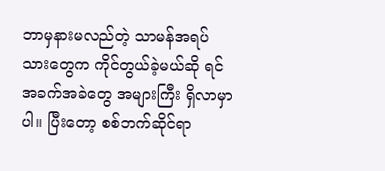ဘာမှနားမလည်တဲ့ သာမန်အရပ်သား‌တွေက ကိုင်တွယ်ခဲ့မယ်ဆို ရင် အခက်အခဲတွေ အများကြီး ရှိလာမှာပါ။ ပြီးတော့ စစ်ဘက်ဆိုင်ရာ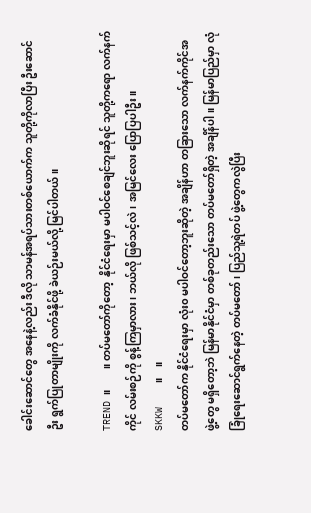ခေါင်းဆောင်‌တွေ အနေနဲ့လည်း ဒီလို သာမန်အရပ်သားတစ်ယောက်က သူတို့ကိုလာပြီး ဦးဆောင်ဦး ရွက်ပြုတာမျိုးကို လက်ခံနိုင်ဖို့ ခဲယဉ်းမယ်လို့ မြင်ပါတယ်။

TREND ။        ။ တပ်မတော်ကိုတော့  နိုင်ငံရေးမှာ မပါဝင်စေချင်ဘူးဆိုရင် သူတို့ကရော လက်နက် ကိုင် လမ်းစဉ်ကို စွန့်ကြမှာလား၊ ဘယ်လို ဖြစ်သင့်လဲ၊ အမြင်လေး ပြောပြပါဦး။
SKKW    ။    ။
တပ်မတော်က နိုင်ငံရေးမှာ လုံး၀ မပါဝင်‌တော့ဘူးဆိုတဲ့ အချိန်ဟာ တခြားသော လက်နက်ကိုင်အဖွဲ့‌တွေ မရှိတော့ဘဲ မြန်မာနိုင်ငံမှာ တစ်ခုတည်းသော တပ်မတော်ရှိတဲ့ အချိန်ပါ။ မြန်မာပြည်မှာ လုံခြုံရေးဆောင်ရွက်နေတဲ့ တပ်မတော်၊ ပြည်သူ့ရဲတပ် ဖွဲ့တွေကလွဲပြီး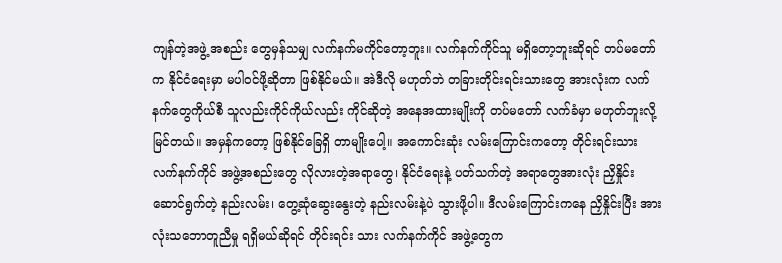ကျန်တဲ့အဖွဲ့ အစည်း တွေမှန်သမျှ လက်နက်မကိုင်တော့ဘူး။ လက်နက်ကိုင်သူ မရှိတော့ဘူးဆိုရင် တပ်မတော်က နိုင်ငံရေးမှာ မပါဝင်ဖို့ဆိုတာ ဖြစ်နိုင်မယ်။ အဲဒီလို မဟုတ်ဘဲ တခြားတိုင်းရင်းသားတွေ အားလုံးက လက်နက်‌တွေကိုယ်စီ သူလည်းကိုင်ကိုယ်လည်း ကိုင်ဆိုတဲ့ အနေအထားမျိုးကို တပ်မတော် လက်ခံမှာ မဟုတ်ဘူးလို့ မြင်တယ်။ အမှန်ကတော့ ဖြစ်နိုင်ခြေရှိ တာမျိုးပေါ့။ အကောင်းဆုံး လမ်းကြောင်းကတော့ တိုင်းရင်းသားလက်နက်ကိုင် အဖွဲ့အစည်းတွေ လိုလားတဲ့အရာတွေ၊ နိုင်ငံရေးနဲ့ ပတ်သက်တဲ့ အရာ‌တွေအားလုံး ညှိနှိုင်းဆောင်ရွက်တဲ့ နည်းလမ်း၊ တွေ့ဆုံဆွေးနွေးတဲ့ နည်းလမ်းနဲ့ပဲ သွားဖို့ပါ။ ဒီလမ်းကြောင်းကနေ ညှိနှိုင်းပြီး အားလုံးသဘောတူညီမှု ရရှိမယ်ဆိုရင် တိုင်းရင်း သား လက်နက်ကိုင် အဖွဲ့တွေက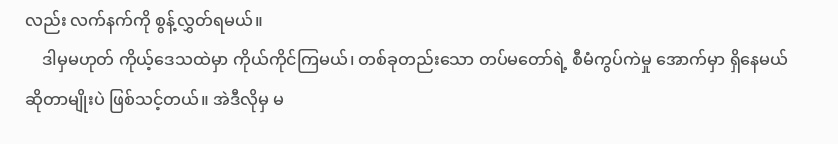လည်း လက်နက်ကို စွန့်လွှတ်ရမယ်။
    ဒါမှမဟုတ် ကိုယ့်ဒေသထဲမှာ ကိုယ်ကိုင်ကြမယ်၊ တစ်ခုတည်းသော တပ်မတော်ရဲ့ စီမံကွပ်ကဲမှု အောက်မှာ ရှိနေမယ် ဆိုတာမျိုးပဲ ဖြစ်သင့်တယ်။ အဲဒီလိုမှ မ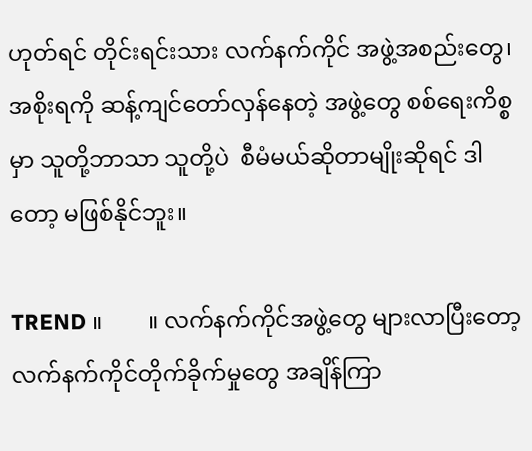ဟုတ်ရင် တိုင်းရင်းသား လက်နက်ကိုင် အဖွဲ့အစည်းတွေ၊ အစိုးရကို ဆန့်ကျင်တော်လှန်နေတဲ့ အဖွဲ့‌တွေ စစ်ရေးကိစ္စမှာ သူတို့ဘာသာ သူတို့ပဲ  စီမံမယ်ဆိုတာမျိုးဆိုရင် ဒါတော့ မဖြစ်နိုင်ဘူး။

TREND ။        ။ လက်နက်ကိုင်အဖွဲ့တွေ များလာပြီးတော့ လက်နက်ကိုင်တိုက်ခိုက်မှု‌တွေ အချိန်ကြာ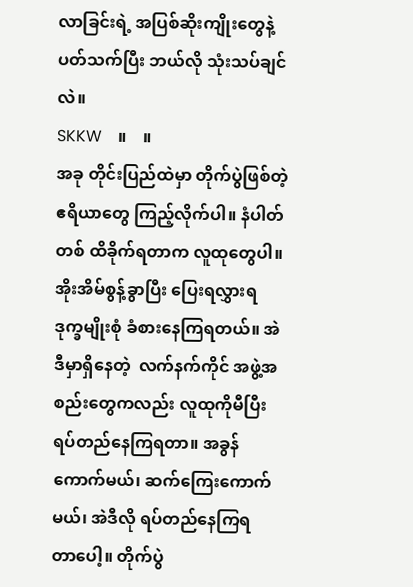လာခြင်းရဲ့ အပြစ်ဆိုးကျိုးတွေနဲ့ ပတ်သက်ပြီး ဘယ်လို သုံးသပ်ချင်လဲ။
SKKW    ။    ။
အခု တိုင်းပြည်ထဲမှာ တိုက်ပွဲဖြစ်တဲ့ ဧရိယာ‌တွေ ကြည့်လိုက်ပါ။ နံပါတ်တစ် ထိခိုက်ရတာက လူထု‌တွေပါ။ အိုးအိမ်စွန့်ခွာပြီး ပြေး‌ရလွှားရ ဒုက္ခမျိုးစုံ ခံစားနေကြရတယ်။ အဲဒီမှာရှိနေတဲ့  လက်နက်ကိုင် အဖွဲ့အစည်းတွေကလည်း လူထုကိုမီပြီး ရပ်တည်နေကြရတာ။ အခွန်ကောက်မယ်၊ ဆက်ကြေးကောက်မယ်၊ အဲဒီလို ရပ်တည်နေကြရတာ‌ပေါ့။ တိုက်ပွဲ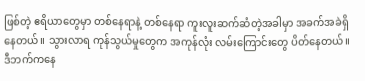ဖြစ်တဲ့ ဧရိယာတွေမှာ တစ်နေရာနဲ့ တစ်နေရာ ကူးလူးဆက်ဆံတဲ့အခါမှာ အခက်အခဲရှိနေတယ်။ သွားလာရ ကုန်သွယ်မှုတွေက အကုန်လုံး လမ်းကြောင်းတွေ ပိတ်နေတယ်။ ဒီဘက်ကနေ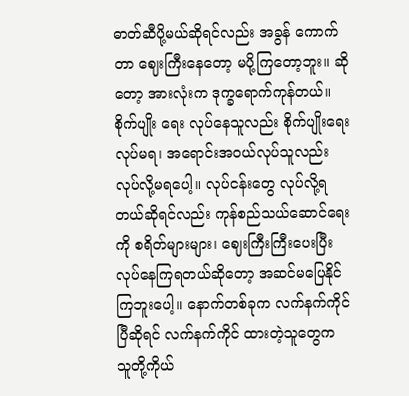ဓာတ်ဆီပို့မယ်ဆိုရင်လည်း အခွန် ကောက်တာ ဈေးကြီးနေတော့ မပို့ကြတော့ဘူး။ ဆိုတော့ အားလုံးက ဒုက္ခရောက်ကုန်တယ်။ စိုက်ပျိုး ရေး လုပ်နေသူလည်း စိုက်ပျိုးရေးလုပ်မရ၊ အရောင်းအဝယ်လုပ်သူလည်း လုပ်လို့မရပေါ့။ လုပ်ငန်းတွေ လုပ်လို့ရတယ်ဆိုရင်လည်း ကုန်စည်သယ်ဆောင်ရေးကို စရိတ်များများ၊ ဈေးကြီးကြီးပေးပြီး လုပ်နေကြရတယ်ဆိုတော့ အဆင်မပြေနိုင်ကြဘူးပေါ့။ နောက်တစ်ခုက လက်နက်ကိုင်ပြီဆိုရင် လက်နက်ကိုင် ထားတဲ့သူတွေက သူတို့ကိုယ်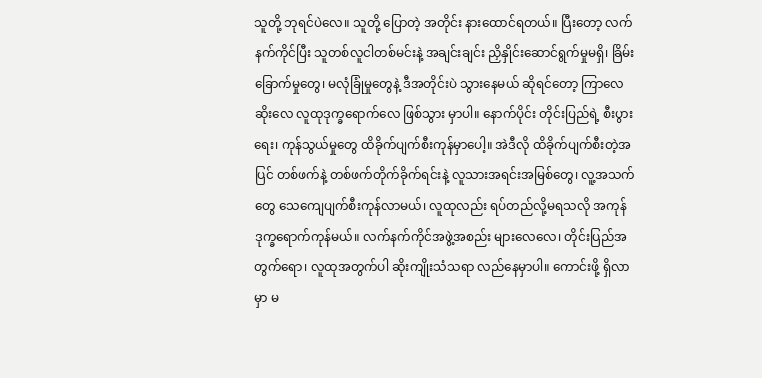သူတို့ ဘုရင်ပဲလေ။ သူတို့ ပြောတဲ့ အတိုင်း နားထောင်ရတယ်။ ပြီးတော့ လက်နက်ကိုင်ပြီး သူတစ်လူငါတစ်မင်းနဲ့ အချင်းချင်း ညှိနှိုင်းဆောင်ရွက်မှုမရှိ၊ ခြိမ်းခြောက်မှုတွေ၊ မလုံခြုံမှုတွေနဲ့ ဒီအတိုင်းပဲ သွားနေမယ် ဆိုရင်တော့ ကြာလေဆိုးလေ လူထုဒုက္ခရောက်လေ ဖြစ်သွား မှာပါ။ နောက်ပိုင်း တိုင်းပြည်ရဲ့ စီးပွားရေး၊ ကုန်သွယ်မှုတွေ ထိခိုက်ပျက်စီးကုန်မှာပေါ့။ အဲဒီလို ထိခိုက်ပျက်စီးတဲ့အပြင် တစ်ဖက်နဲ့ တစ်ဖက်တိုက်ခိုက်ရင်းနဲ့ လူသားအရင်းအမြစ်တွေ၊ လူ့အသက်တွေ သေကျေပျက်စီးကုန်လာမယ်၊ လူထုလည်း ရပ်တည်လို့မရသလို အကုန်ဒုက္ခရောက်ကုန်မယ်။ လက်နက်ကိုင်အဖွဲ့အစည်း များ‌လေလေ၊ တိုင်းပြည်အတွက်ရော၊ လူထုအတွက်ပါ ဆိုးကျိုးသံသရာ လည်နေမှာပါ။ ကောင်းဖို့ ရှိလာမှာ မ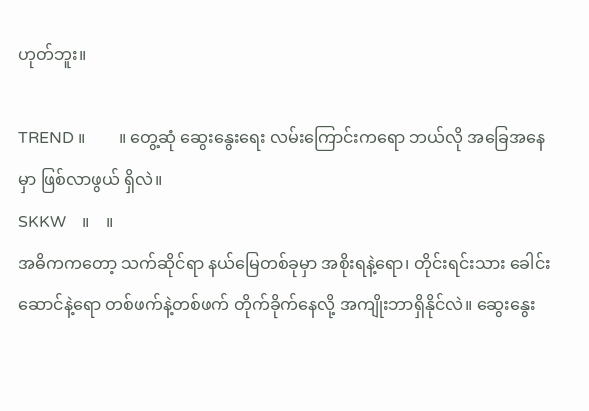ဟုတ်ဘူး။

TREND ။        ။ တွေ့ဆုံ ဆွေးနွေးရေး လမ်းကြောင်းကရော ဘယ်လို အခြေအနေမှာ ဖြစ်လာဖွယ် ရှိလဲ။
SKKW    ။    ။
အဓိကကတော့ သက်ဆိုင်ရာ နယ်မြေတစ်ခုမှာ အစိုးရနဲ့ရော၊ တိုင်းရင်းသား ခေါင်းဆောင်နဲ့ရော တစ်ဖက်နဲ့တစ်ဖက် တိုက်ခိုက်နေလို့ အကျိုးဘာရှိနိုင်လဲ။ ဆွေးနွေး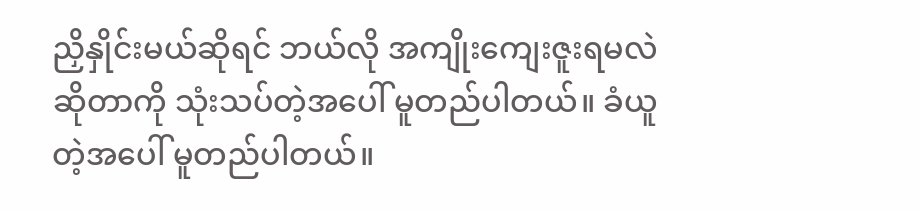ညှိနှိုင်းမယ်ဆိုရင် ဘယ်လို အကျိုးကျေးဇူးရမလဲဆိုတာကို သုံးသပ်တဲ့အပေါ် မူတည်ပါတယ်။ ခံယူတဲ့အပေါ် မူတည်ပါတယ်။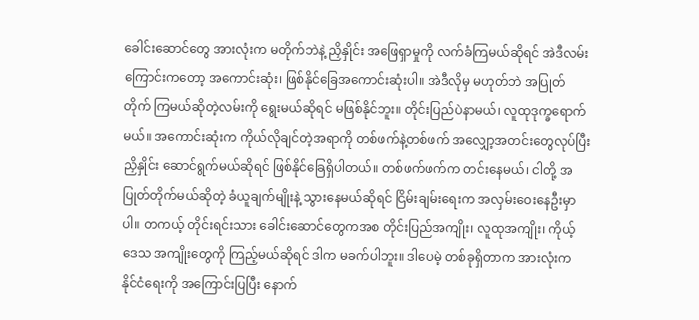ခေါင်းဆောင်တွေ အားလုံးက မတိုက်ဘဲနဲ့ ညှိနှိုင်း အဖြေရှာမှုကို လက်ခံကြမယ်ဆိုရင် အဲဒီလမ်းကြောင်းကတော့ အကောင်းဆုံး၊ ဖြစ်နိုင်ခြေအကောင်းဆုံးပါ။ အဲဒီလိုမှ မဟုတ်ဘဲ အပြုတ်တိုက် ကြမယ်ဆိုတဲ့လမ်းကို ရွေးမယ်ဆိုရင် မဖြစ်နိုင်ဘူး။ တိုင်းပြည်ပဲနာမယ်၊ လူထုဒုက္ခရောက်မယ်။ အကောင်းဆုံးက ကိုယ်လိုချင်တဲ့အရာကို တစ်ဖက်နဲ့တစ်ဖက် အလျှော့အတင်းတွေလုပ်ပြီး ညှိနှိုင်း ဆောင်ရွက်မယ်ဆိုရင် ဖြစ်နိုင်ခြေရှိပါတယ်။ တစ်ဖက်ဖက်က တင်းနေမယ်၊ ငါတို့ အပြုတ်တိုက်မယ်ဆိုတဲ့ ခံယူချက်မျိုးနဲ့ သွားနေမယ်ဆိုရင် ငြိမ်းချမ်းရေးက အလှမ်းဝေးနေဦးမှာပါ။ တကယ့် တိုင်းရင်းသား ခေါင်းဆောင်တွေကအစ တိုင်းပြည်အကျိုး၊ လူထုအကျိုး၊ ကိုယ့်ဒေသ အကျိုး‌တွေကို ကြည့်မယ်ဆိုရင် ဒါက မခက်ပါဘူး။ ဒါပေမဲ့ တစ်ခုရှိတာက အားလုံးက နိုင်ငံရေးကို အကြောင်းပြပြီး နောက်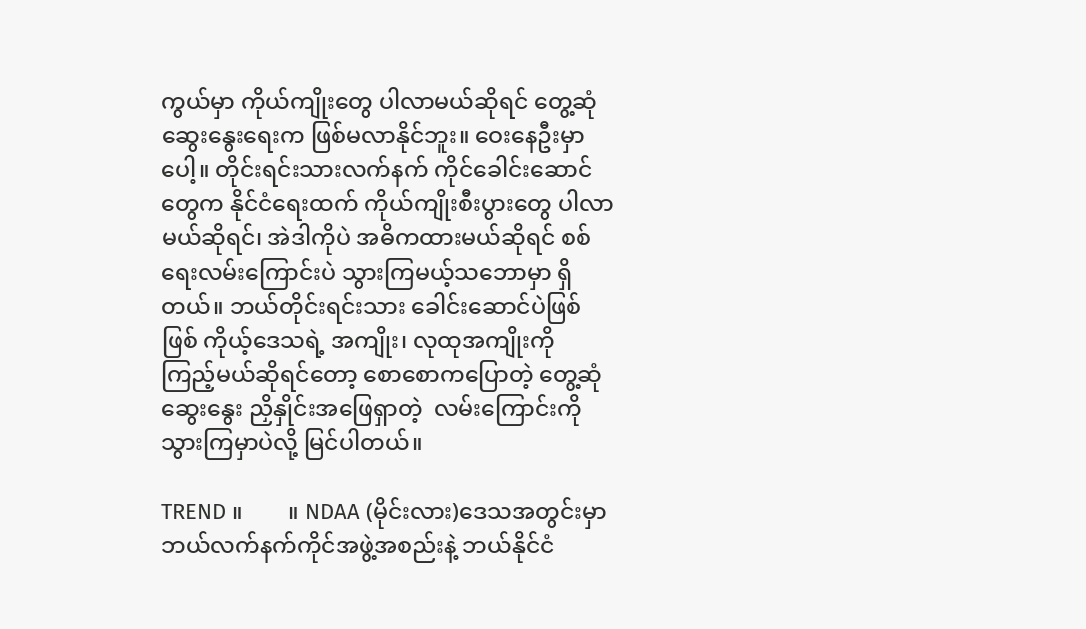ကွယ်မှာ ကိုယ်ကျိုးတွေ ပါလာမယ်ဆိုရင် တွေ့ဆုံဆွေးနွေးရေးက ဖြစ်မလာနိုင်ဘူး။ ဝေး‌နေဦးမှာပေါ့။ တိုင်းရင်းသားလက်နက် ကိုင်ခေါင်းဆောင်တွေက နိုင်ငံရေးထက် ကိုယ်ကျိုးစီးပွား‌တွေ ပါလာမယ်ဆိုရင်၊ အဲဒါကိုပဲ အဓိကထားမယ်ဆိုရင် စစ်ရေးလမ်းကြောင်းပဲ သွားကြမယ့်သဘောမှာ ရှိတယ်။ ဘယ်တိုင်းရင်းသား ခေါင်းဆောင်ပဲဖြစ်ဖြစ် ကိုယ့်ဒေသရဲ့ အကျိုး၊ လုထုအကျိုးကို ကြည့်မယ်ဆိုရင်တော့ စောစောကပြောတဲ့ တွေ့ဆုံဆွေးနွေး ညှိနှိုင်းအဖြေရှာတဲ့  လမ်းကြောင်းကို သွားကြမှာပဲလို့ မြင်ပါတယ်။

TREND ။        ။ NDAA (မိုင်းလား)ဒေသအတွင်းမှာ ဘယ်လက်နက်ကိုင်အဖွဲ့အစည်းနဲ့ ဘယ်နိုင်ငံ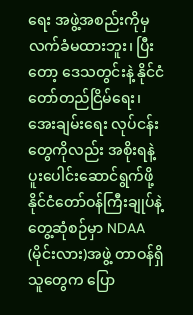ရေး အဖွဲ့အစည်းကိုမှ လက်ခံမထားဘူး၊ ပြီးတော့ ဒေသတွင်းနဲ့ နိုင်ငံတော်တည်ငြိမ်ရေး၊ အေးချမ်းရေး လုပ်ငန်းတွေကိုလည်း အစိုးရနဲ့ ပူးပေါင်းဆောင်ရွက်ဖို့  နိုင်ငံတော်ဝန်ကြီးချုပ်နဲ့တွေ့ဆုံစဉ်မှာ NDAA (မိုင်းလား)အဖွဲ့ တာဝန်ရှိသူတွေက ပြော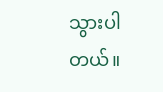သွားပါတယ်။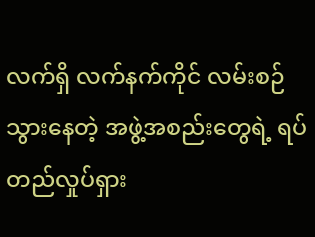လက်ရှိ လက်နက်ကိုင် လမ်းစဉ်သွားနေတဲ့ အဖွဲ့အစည်း‌တွေရဲ့ ရပ်တည်လှုပ်ရှား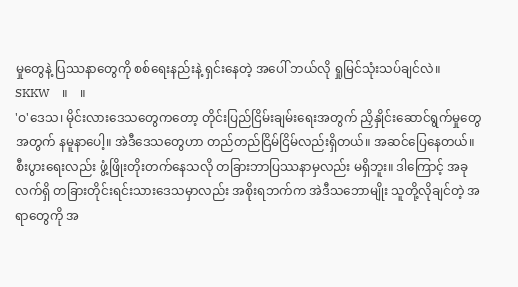မှုတွေနဲ့ ပြဿနာတွေကို စစ်ရေးနည်းနဲ့ ရှင်းနေတဲ့ အပေါ် ဘယ်လို ရှုမြင်သုံးသပ်ချင်လဲ။
SKKW    ။    ။
'ဝ'ဒေသ၊ မိုင်းလားဒေသတွေကတော့ တိုင်းပြည်ငြိမ်းချမ်းရေးအတွက် ညှိနှိုင်းဆောင်ရွက်မှုတွေအတွက် နမူနာပေါ့။ အဲဒီဒေသ‌တွေဟာ တည်တည်ငြိမ်ငြိမ်လည်းရှိတယ်။ အဆင်ပြေနေတယ်။ စီးပွားရေးလည်း ဖွံ့ဖြိုးတိုးတက်နေသလို တခြားဘာပြဿနာမှလည်း မရှိဘူး။ ဒါကြောင့် အခုလက်ရှိ တခြားတိုင်းရင်းသားဒေသမှာလည်း အစိုးရဘက်က အဲဒီသဘောမျိုး သူတို့လိုချင်တဲ့ အရာတွေကို အ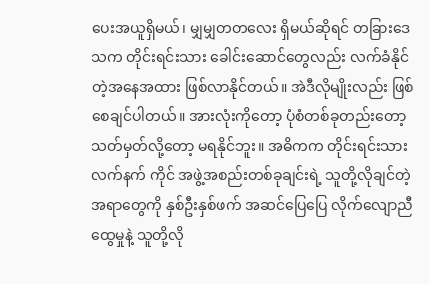ပေးအယူရှိမယ်၊ မျှမျှတတလေး ရှိမယ်ဆိုရင် တခြားဒေသက တိုင်းရင်းသား ခေါင်းဆောင်တွေလည်း လက်ခံနိုင်တဲ့အနေအထား ဖြစ်လာနိုင်တယ်။ အဲဒီလိုမျိုးလည်း ဖြစ်စေချင်ပါတယ်။ အားလုံးကိုတော့ ပုံစံတစ်ခုတည်းတော့ သတ်မှတ်လို့တော့ မရနိုင်ဘူး။ အဓိကက တိုင်းရင်းသား လက်နက် ကိုင် အဖွဲ့အစည်းတစ်ခုချင်းရဲ့ သူတို့လိုချင်တဲ့အရာတွေကို နှစ်ဦးနှစ်ဖက် အဆင်ပြေပြေ လိုက်လျောညီထွေမှုနဲ့ သူတို့လို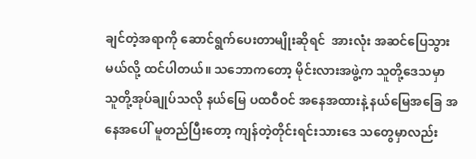ချင်တဲ့အရာကို ဆောင်ရွက်ပေးတာမျိုးဆိုရင်  အားလုံး အဆင်ပြေသွား မယ်လို့ ထင်ပါတယ်။ သဘောကတော့ မိုင်းလားအဖွဲ့က သူတို့ဒေသမှာ သူတို့အုပ်ချုပ်သလို နယ်မြေ ပထဝီဝင် အနေအထားနဲ့ နယ်မြေအခြေ အနေအပေါ် မူတည်ပြီးတော့ ကျန်တဲ့တိုင်းရင်းသားဒေ သတွေမှာလည်း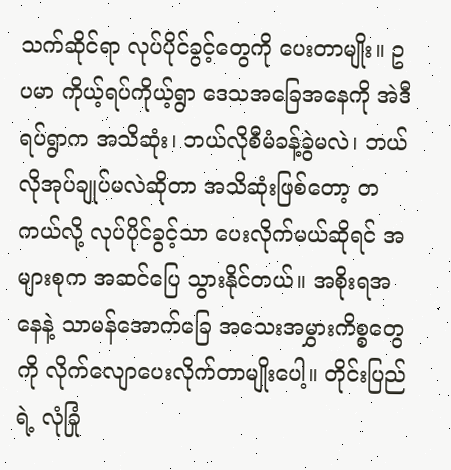သက်ဆိုင်ရာ လုပ်ပိုင်ခွင့်‌တွေကို ပေးတာမျိုး။ ဥပမာ ကိုယ့်ရပ်ကိုယ့်ရွာ ဒေသအခြေအနေကို အဲဒီရပ်ရွာက အသိဆုံး၊ ဘယ်လိုစီမံခန့်ခွဲမလဲ၊ ဘယ်လိုအုပ်ချုပ်မလဲဆိုတာ အသိဆုံးဖြစ်တော့ တကယ်လို့ လုပ်ပိုင်ခွင့်သာ ပေးလိုက်မယ်ဆိုရင် အများစုက အဆင်ပြေ သွားနိုင်တယ်။ အစိုးရအနေနဲ့ သာမန်အောက်ခြေ အသေးအမွှားကိစ္စတွေကို လိုက်လျောပေးလိုက်တာမျိုးပေါ့။ တိုင်းပြည်ရဲ့ လုံခြုံ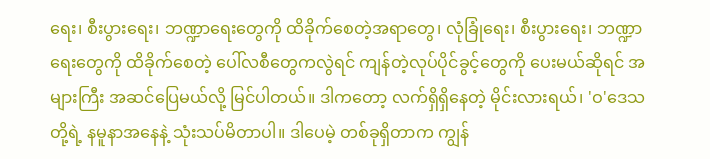ရေး၊ စီးပွားရေး၊ ဘဏ္ဍာရေးတွေကို ထိခိုက်စေတဲ့အရာ‌တွေ၊ လုံခြုံရေး၊ စီးပွားရေး၊ ဘဏ္ဍာရေးတွေကို ထိခိုက်စေတဲ့ ပေါ်လစီတွေကလွဲရင် ကျန်တဲ့လုပ်ပိုင်ခွင့်တွေကို ပေးမယ်ဆိုရင် အများကြီး အဆင်ပြေမယ်လို့ မြင်ပါတယ်။ ဒါကတော့ လက်ရှိရှိနေတဲ့ မိုင်းလားရယ်၊ 'ဝ'ဒေသတို့ရဲ့ နမူနာအနေနဲ့ သုံးသပ်မိတာပါ။ ဒါပေမဲ့ တစ်ခုရှိတာက ကျွန်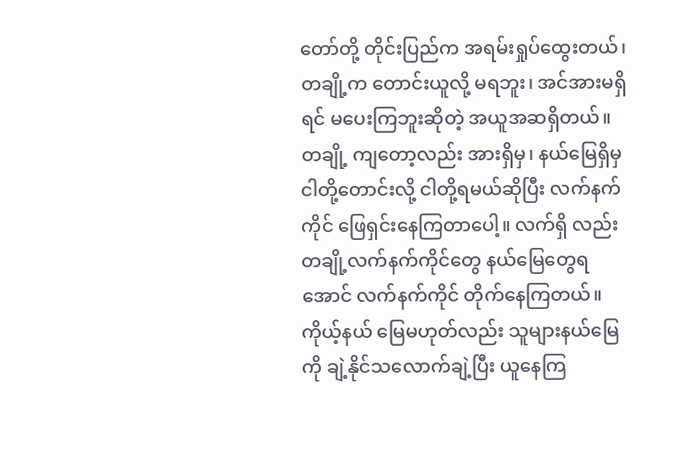တော်တို့ တိုင်းပြည်က အရမ်းရှုပ်ထွေးတယ်၊ တချို့က တောင်းယူလို့ မရဘူး၊ အင်အားမရှိရင် မပေးကြဘူးဆိုတဲ့ အယူအဆရှိတယ်။ တချို့ ကျတော့လည်း အားရှိမှ၊ နယ်မြေရှိမှ ငါတို့တောင်းလို့ ငါတို့ရမယ်‌ဆိုပြီး လက်နက်ကိုင် ဖြေရှင်း‌နေကြတာပေါ့။ လက်ရှိ လည်း တချို့လက်နက်ကိုင်‌တွေ နယ်မြေတွေရအောင် လက်နက်ကိုင် တိုက်နေကြတယ်။ ကိုယ့်နယ် မြေမဟုတ်လည်း သူများနယ်မြေကို ချဲ့နိုင်သလောက်ချဲ့ပြီး ယူနေကြ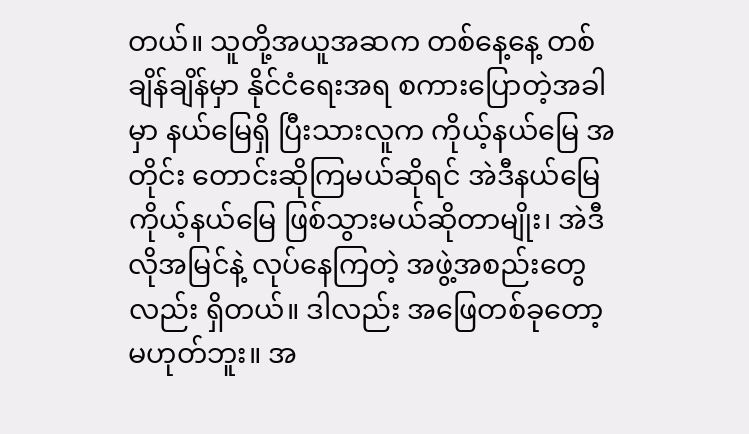တယ်။ သူတို့အယူအဆက တစ်နေ့နေ့ တစ်ချိန်ချိန်မှာ နိုင်ငံရေးအရ စကားပြောတဲ့အခါမှာ နယ်မြေရှိ ပြီးသားလူက ကိုယ့်နယ်မြေ အတိုင်း တောင်းဆိုကြမယ်ဆိုရင် အဲဒီနယ်မြေ ကိုယ့်နယ်မြေ ဖြစ်သွားမယ်ဆိုတာမျိုး၊ အဲဒီလိုအမြင်နဲ့ လုပ်နေကြတဲ့ အဖွဲ့အစည်းတွေလည်း ရှိတယ်။ ဒါလည်း အဖြေတစ်ခုတော့ မဟုတ်ဘူး။ အ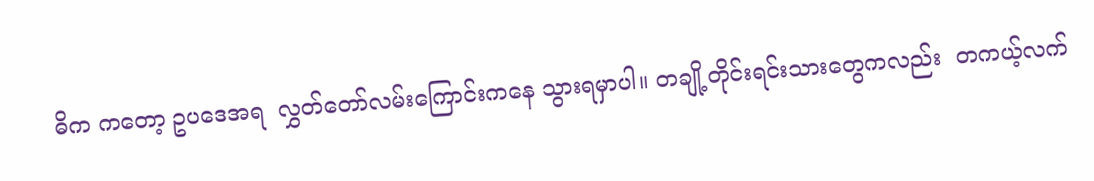ဓိက ကတော့ ဥပဒေအရ  လွှတ်တော်လမ်းကြောင်းကနေ သွားရမှာပါ။ တချို့တိုင်းရင်းသား‌တွေကလည်း  တကယ့်လက်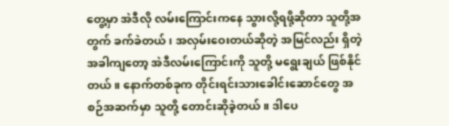တွေ့မှာ အဲဒီလို လမ်းကြောင်းကနေ သွားလို့ရဖို့ဆိုတာ သူတို့အတွက် ခက်ခဲတယ်၊ အလှမ်းဝေးတယ်ဆိုတဲ့ အမြင်လည်း ရှိတဲ့အခါကျတော့ အဲဒီလမ်းကြောင်းကို သူတို့ မရွေးချယ် ဖြစ်နိုင်တယ်။ နောက်တစ်ခုက တိုင်းရင်းသားခေါင်းဆောင်‌တွေ အစဉ်အဆက်မှာ သူတို့ တောင်းဆိုခဲ့တယ်။ ဒါပေ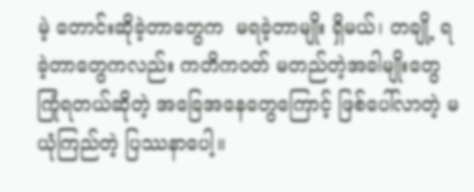မဲ့ တောင်းဆိုခဲ့တာတွေက  မရခဲ့တာမျိုး ရှိမယ်၊ တချို့ ရခဲ့တာတွေကလည်း ကတိကဝတ် မတည်တဲ့အခါမျိုးတွေ ကြုံရတယ်ဆိုတဲ့ အခြေအနေတွေကြောင့် ဖြစ်ပေါ်လာတဲ့ မယုံကြည်တဲ့ ပြဿနာပေါ့။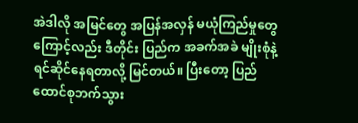အဲဒါလို အမြင်တွေ အပြန်အလှန် မယုံကြည်မှုတွေကြောင့်လည်း ဒီတိုင်း ပြည်က အခက်အခဲ မျိုးစုံနဲ့ ရင်ဆိုင်နေရတာလို့ မြင်တယ်။ ပြီးတော့ ပြည်ထောင်စုဘက်သွား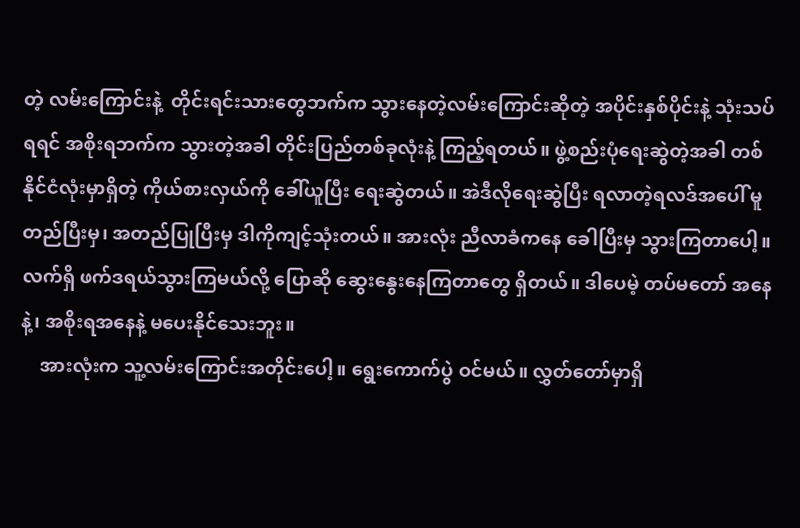တဲ့ လမ်းကြောင်းနဲ့  တိုင်းရင်းသားတွေဘက်က သွားနေတဲ့လမ်းကြောင်းဆိုတဲ့ အပိုင်းနှစ်ပိုင်းနဲ့ သုံးသပ်ရရင် အစိုးရဘက်က သွားတဲ့အခါ တိုင်းပြည်တစ်ခုလုံးနဲ့ ကြည့်ရတယ်။ ဖွဲ့စည်းပုံရေးဆွဲတဲ့အခါ တစ်နိုင်ငံလုံးမှာရှိတဲ့ ကိုယ်စားလှယ်ကို ခေါ်ယူပြီး ရေးဆွဲတယ်။ အဲဒီလိုရေးဆွဲပြီး ရလာတဲ့ရလဒ်အပေါ် မူတည်ပြီးမှ၊ အတည်ပြုပြီးမှ ဒါကိုကျင့်သုံးတယ်။ အားလုံး ညီလာခံကနေ ခေါပြီးမှ သွားကြတာပေါ့။ လက်ရှိ ဖက်ဒရယ်သွားကြမယ်လို့ ပြောဆို ဆွေးနွေး‌နေကြတာတွေ ရှိတယ်။ ဒါပေမဲ့ တပ်မတော် အနေနဲ့၊ အစိုးရအနေနဲ့ မပေးနိုင်သေးဘူး။
    အားလုံးက သူ့လမ်းကြောင်းအတိုင်းပေါ့။ ရွေးကောက်ပွဲ ဝင်မယ်။ လွှတ်တော်မှာရှိ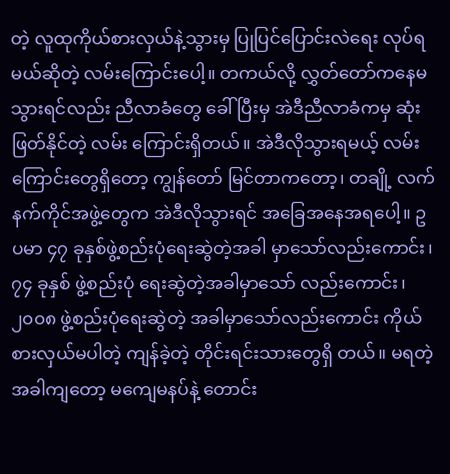တဲ့ လူထုကိုယ်စားလှယ်နဲ့သွားမှ ပြုပြင်ပြောင်းလဲရေး လုပ်ရမယ်ဆိုတဲ့ လမ်းကြောင်းပေါ့။ တကယ်လို့ လွှတ်တော်ကနေမသွားရင်လည်း ညီလာခံတွေ ခေါ်ပြီးမှ အဲဒီညီလာခံက‌မှ ဆုံးဖြတ်နိုင်တဲ့ လမ်း ကြောင်းရှိတယ်။ အဲဒီလိုသွားရမယ့် လမ်းကြောင်းတွေရှိတော့ ကျွန်တော် မြင်တာကတော့၊ တချို့ လက်နက်ကိုင်အဖွဲ့တွေက အဲဒီလိုသွားရင် အခြေအနေအရပေါ့။ ဥပမာ ၄၇ ခုနှစ်ဖွဲ့စည်းပုံရေးဆွဲတဲ့အခါ မှာသော်လည်းကောင်း၊ ၇၄ ခုနှစ် ဖွဲ့စည်းပုံ ရေးဆွဲတဲ့အခါမှာသော် လည်းကောင်း၊ ၂၀၀၈ ဖွဲ့စည်းပုံရေးဆွဲတဲ့ အခါမှာသော်လည်းကောင်း ကိုယ်စားလှယ်မပါတဲ့ ကျန်ခဲ့တဲ့ တိုင်းရင်းသားတွေရှိ တယ်။ မရတဲ့အခါကျတော့ မကျေမနပ်နဲ့ တောင်း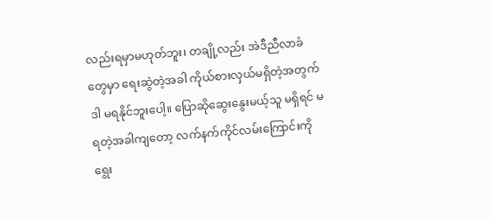လည်းရမှာမဟုတ်ဘူး၊ တချို့လည်း အဲဒီညီလာခံတွေမှာ ရေးဆွဲတဲ့အခါ ကိုယ်စားလှယ်မရှိတဲ့အတွက် ဒါ မရနိုင်ဘူးပေါ့။ ပြောဆိုဆွေးနွေးမယ့်သူ မရှိရင် မရတဲ့အခါကျတော့ လက်နက်ကိုင်လမ်းကြောင်းကို ရွေး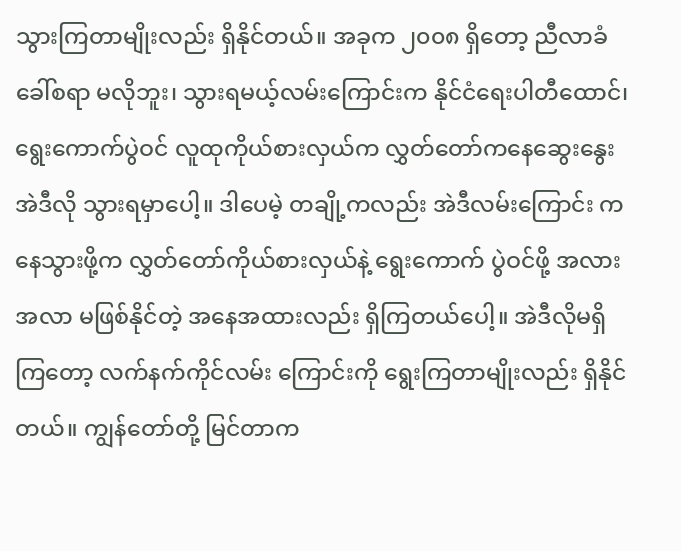သွားကြတာမျိုးလည်း ရှိနိုင်တယ်။ အခုက ၂၀၀၈ ရှိတော့ ညီလာခံခေါ်စရာ မလိုဘူး၊ သွားရမယ့်လမ်းကြောင်းက နိုင်ငံရေးပါတီထောင်၊ ရွေးကောက်ပွဲဝင် လူထုကိုယ်စားလှယ်က လွှတ်တော်ကနေဆွေးနွေး အဲဒီလို သွားရမှာပေါ့။ ဒါပေမဲ့ တချို့ကလည်း အဲဒီလမ်းကြောင်း ကနေသွားဖို့က လွှတ်တော်ကိုယ်စားလှယ်နဲ့ ရွေးကောက် ပွဲဝင်ဖို့ အလားအလာ မဖြစ်နိုင်တဲ့ အနေအထားလည်း ရှိကြတယ်ပေါ့။ အဲဒီလိုမရှိကြတော့ လက်နက်ကိုင်လမ်း ကြောင်းကို ရွေးကြတာမျိုးလည်း ရှိနိုင်တယ်။ ကျွန်တော်တို့ မြင်တာက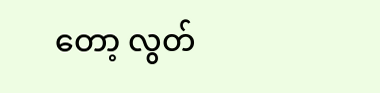တော့ လွတ်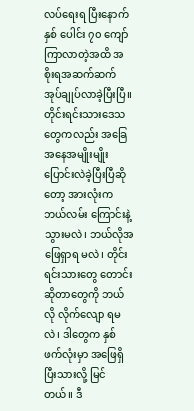လပ်ရေးရ ပြီးနောက် နှစ် ပေါင်း ၇၀ ကျော်ကြာလာတဲ့အထိ အစိုးရအဆက်ဆက် အုပ်ချုပ်လာခဲ့ပြီးပြီ။ တိုင်းရင်းသားဒေသတွေကလည်း အခြေအနေအမျိုးမျိုး ပြောင်းလဲခဲ့ပြီးပြီဆိုတော့ အားလုံးက ဘယ်‌လမ်း ကြောင်းနဲ့ သွားမလဲ၊ ဘယ်လိုအဖြေရှာရ မလဲ၊ တိုင်းရင်းသားတွေ တောင်းဆိုတာတွေကို ဘယ်လို လိုက်လျော ရမလဲ၊ ဒါတွေက နှစ်ဖက်လုံးမှာ အဖြေရှိပြီးသားလို့ မြင်တယ်။ ဒီ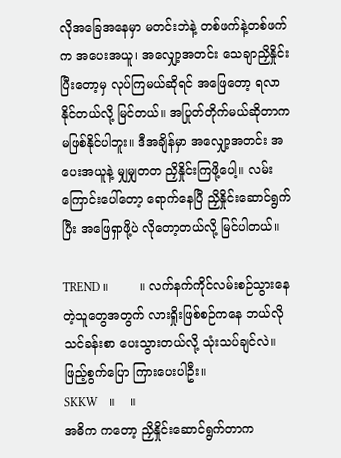လိုအခြေအနေမှာ မတင်းဘဲနဲ့ တစ်ဖက်နဲ့တစ်ဖက်က အပေးအယူ၊ အလျှော့အတင်း သေချာညှိနှိုင်းပြီးတော့မှ လုပ်ကြမယ်ဆိုရင် အဖြေတော့ ရလာနိုင်တယ်လို့ မြင်တယ်။ အပြုတ်တိုက်မယ်ဆိုတာက မဖြစ်နိုင်ပါဘူး။ ဒီအချိန်မှာ အလျှော့အတင်း အပေးအယူနဲ့ မျှမျှတတ ညှိနှိုင်းကြဖို့ပေါ့။ လမ်းကြောင်းပေါ်တော့ ရောက်နေပြီ ညှိနှိုင်းဆောင်ရွက်ပြီး အဖြေရှာဖို့ပဲ လိုတော့တယ်လို့ မြင်ပါတယ်။

TREND ။        ။ လက်နက်ကိုင်လမ်းစဉ်သွားနေတဲ့သူတွေအတွက် လားရှိုးဖြစ်စဉ်ကနေ ဘယ်လို သင်ခန်းစာ ပေးသွားတယ်လို့ သုံးသပ်ချင်လဲ။ ဖြည့်စွက်ပြော ကြားပေးပါဦး။
SKKW    ။    ။
အဓိက ကတော့ ညှိနှိုင်းဆောင်ရွက်တာက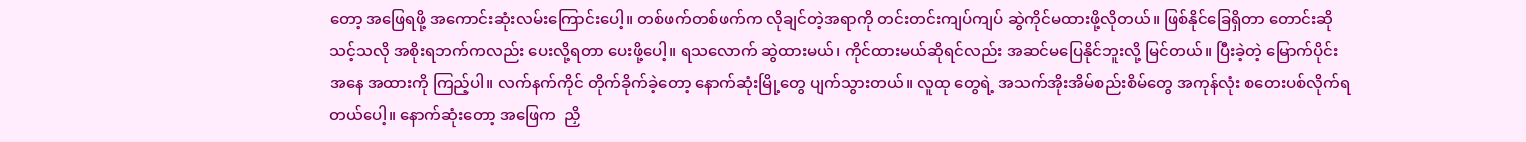တော့ အဖြေရဖို့ အကောင်းဆုံးလမ်းကြောင်းပေါ့။ တစ်ဖက်တစ်ဖက်က လိုချင်တဲ့အရာကို တင်းတင်းကျပ်ကျပ် ဆွဲကိုင်မထားဖို့လိုတယ်။ ဖြစ်နိုင်ခြေရှိတာ တောင်းဆိုသင့်သလို အစိုးရဘက်ကလည်း ပေးလို့ရတာ ပေးဖို့ပေါ့။ ရသလောက် ဆွဲထားမယ်၊ ကိုင်ထားမယ်ဆိုရင်လည်း အဆင်မပြေနိုင်ဘူးလို့ မြင်တယ်။ ပြီးခဲ့တဲ့ မြောက်ပိုင်းအနေ အထားကို ကြည့်ပါ။ လက်နက်ကိုင် တိုက်ခိုက်ခဲ့တော့ နောက်ဆုံးမြို့တွေ ပျက်သွားတယ်။ လူထု တွေရဲ့ အသက်အိုးအိမ်စည်းစိမ်‌တွေ အကုန်လုံး စတေးပစ်လိုက်ရတယ်ပေါ့။ နောက်ဆုံးတော့ အဖြေက  ညှိ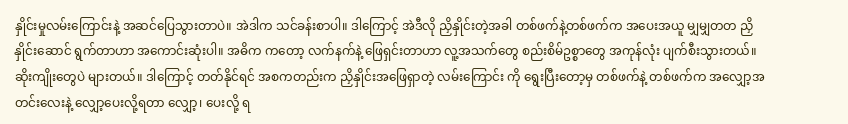နှိုင်းမှုလမ်းကြောင်းနဲ့ အဆင်ပြေသွားတာပဲ။ အဲဒါက သင်ခန်းစာပါ။ ဒါကြောင့် အဲဒီလို ညှိနှိုင်းတဲ့အခါ တစ်ဖက်နဲ့တစ်ဖက်က အပေးအယူ မျှမျှတတ ညှိနှိုင်းဆောင် ရွက်တာဟာ အကောင်းဆုံးပါ။ အဓိက ကတော့ လက်နက်နဲ့ ဖြေရှင်းတာဟာ လူ့အသက်‌တွေ စည်းစိမ်ဥစ္စာတွေ အကုန်လုံး ပျက်စီးသွားတယ်။ ဆိုးကျိုးတွေပဲ များတယ်။ ဒါကြောင့် တတ်နိုင်ရင် အစကတည်းက ညှိနှိုင်းအဖြေရှာတဲ့ လမ်းကြောင်း ကို ရွေးပြီးတော့မှ တစ်ဖက်နဲ့ တစ်ဖက်က အလျှော့အတင်းလေးနဲ့ လျှော့ပေးလို့ရတာ လျှော့၊ ပေးလို့ ရ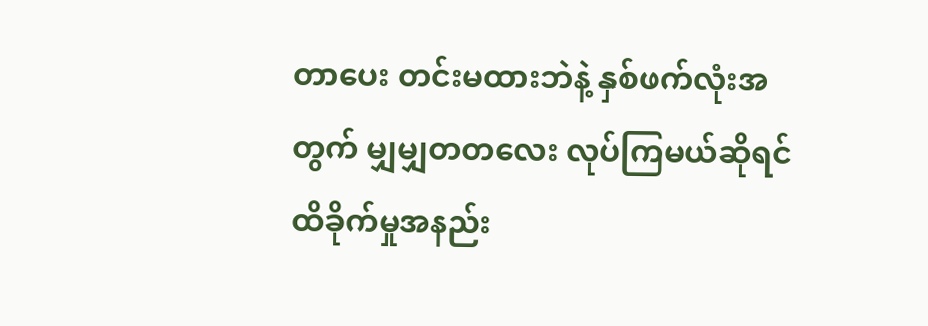တာပေး တင်းမထားဘဲနဲ့ နှစ်ဖက်လုံးအတွက် မျှမျှတတလေး လုပ်ကြမယ်ဆိုရင် ထိခိုက်မှုအနည်း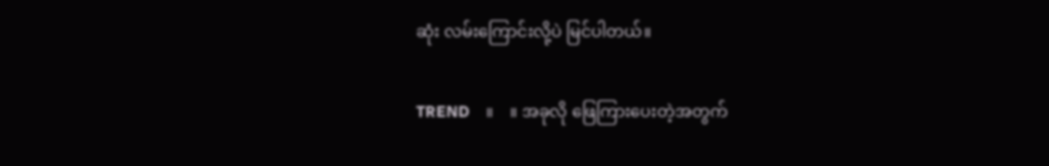ဆုံး လမ်းကြောင်းလို့ပဲ မြင်ပါတယ်။

TREND    ။    ။ အခုလို ဖြေကြားပေးတဲ့အတွက်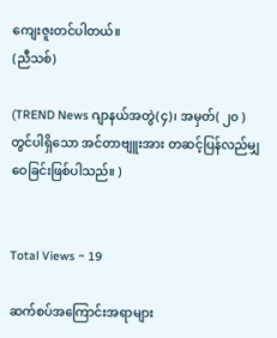ကျေးဇူးတင်ပါတယ်။
(ညီသစ်)

(TREND News ဂျာနယ်အတွဲ(၄)၊ အမှတ်( ၂၀ ) တွင်ပါရှိသော အင်တာဗျူးအား တဆင့်ပြန်လည်မျှဝေခြင်းဖြစ်ပါသည်။ )


Total Views ~ 19

ဆက်စပ်အကြောင်းအရာများ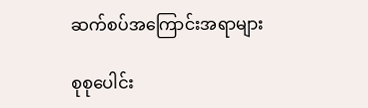ဆက်စပ်အကြောင်းအရာများ

စုစုပေါင်း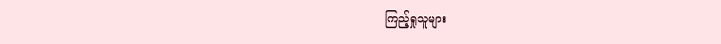ကြည့်ရှုသူများ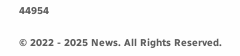44954

© 2022 - 2025 News. All Rights Reserved.